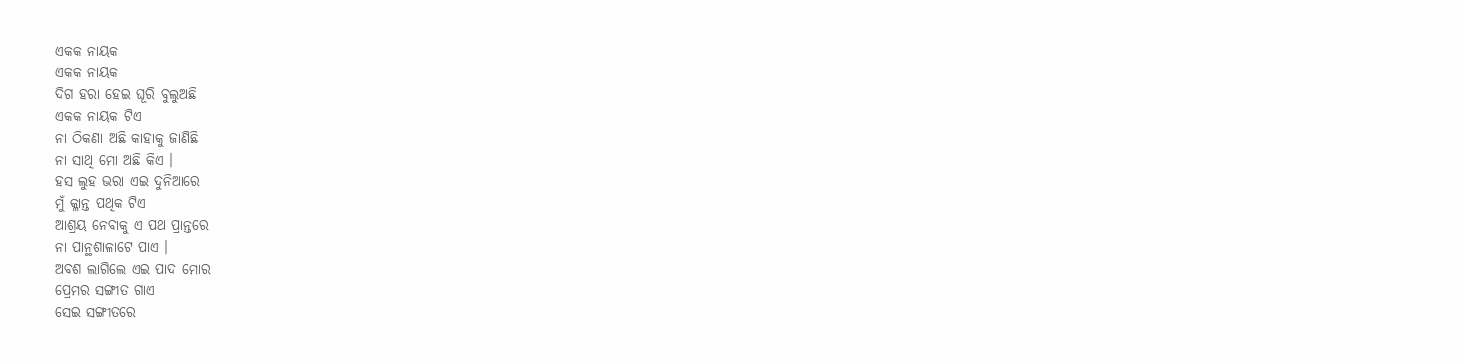ଏକକ ନାୟକ
ଏକକ ନାୟକ
ଦିଗ ହରା ହେଇ ଘୂରି ବୁଲୁଅଛି
ଏକକ ନାୟକ ଟିଏ
ନା ଠିକଣା ଅଛି କାହାକୁ ଜାଣିଛି
ନା ସାଥି ମୋ ଅଛି କିଏ ।
ହସ ଲୁହ ଭରା ଏଇ ଦୁନିଆରେ
ମୁଁ କ୍ଳାନ୍ତ ପଥିକ ଟିଏ
ଆଶ୍ରୟ ନେବାକୁ ଏ ପଥ ପ୍ରାନ୍ତରେ
ନା ପାନ୍ଥଶାଳାଟେ ପାଏ ।
ଅବଶ ଲାଗିଲେ ଏଇ ପାଦ ମୋର
ପ୍ରେମର ସଙ୍ଗୀତ ଗାଏ
ସେଇ ସଙ୍ଗୀତରେ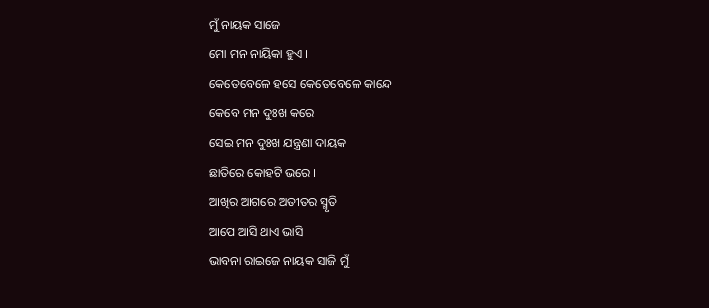ମୁଁ ନାୟକ ସାଜେ
ମୋ ମନ ନାୟିକା ହୁଏ ।
କେତେବେଳେ ହସେ କେତେବେଳେ କାନ୍ଦେ
କେବେ ମନ ଦୁଃଖ କରେ
ସେଇ ମନ ଦୁଃଖ ଯନ୍ତ୍ରଣା ଦାୟକ
ଛାତିରେ କୋହଟି ଭରେ ।
ଆଖିର ଆଗରେ ଅତୀତର ସ୍ମୃତି
ଆପେ ଆସି ଥାଏ ଭାସି
ଭାବନା ରାଇଜେ ନାୟକ ସାଜି ମୁଁ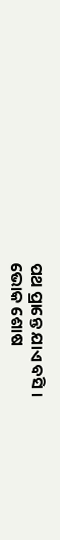ପଥ ପ୍ରାନ୍ତେ ଯାଏ ବସି ।
ଭୋକ ଶୋଷ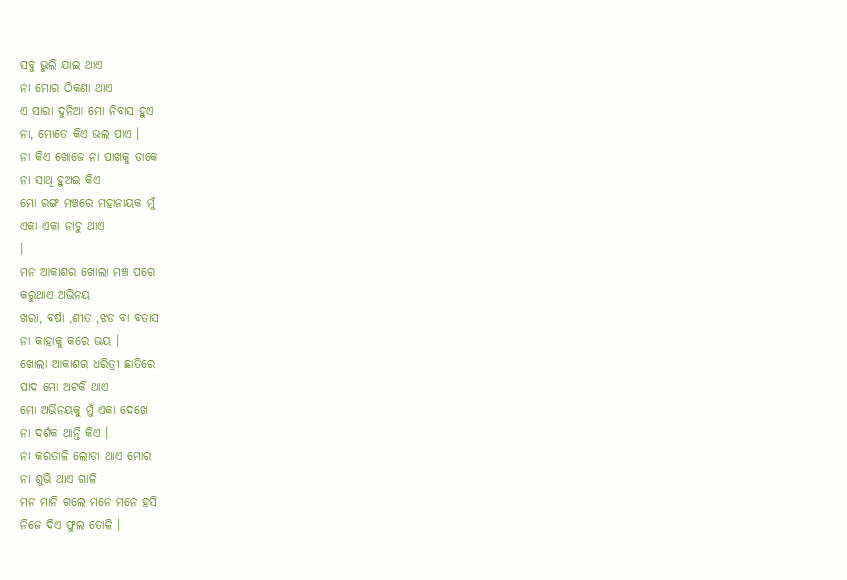ସବୁ ଭୁଲି ଯାଇ ଥାଏ
ନା ମୋର ଠିକଣା ଥାଏ
ଏ ସାରା ଦୁନିଆ ମୋ ନିବାସ ହୁଏ
ନା, ମୋତେ କିଏ ଭଲ ପାଏ ।
ନା କିଏ ଖୋଜେ ନା ପାଖକୁ ଡାକେ
ନା ସାଥି ହୁଅଇ କିଏ
ମୋ ରଙ୍ଗ ମଞ୍ଚରେ ମହାନାୟକ ମୁଁ
ଏକା ଏକା ନାଚୁ ଥାଏ
।
ମନ ଆକାଶର ଖୋଲା ମଞ୍ଚ ପରେ
କରୁଥାଏ ଅଭିନୟ
ଖରା, ବର୍ଷା ,ଶୀତ ,ଝଡ ବା ବତାସ
ନା କାହାକୁ କରେ ଭୟ ।
ଖୋଲା ଆକାଶର ଧରିତ୍ରୀ ଛାତିରେ
ପାଦ ମୋ ଅଟକି ଥାଏ
ମୋ ଅଭିନୟକୁ ମୁଁ ଏକା ଦେଖେ
ନା ଦର୍ଶକ ଥାନ୍ତି କିଏ ।
ନା କରତାଳି ଲୋଡା ଥାଏ ମୋର
ନା ଶୁଭି ଥାଏ ଗାଳି
ମନ ମାନି ଗଲେ ମନେ ମନେ ହସି
ନିଜେ ଦିଏ ଫୁଲ ତୋଳି ।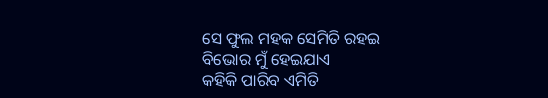ସେ ଫୁଲ ମହକ ସେମିତି ରହଇ
ବିଭୋର ମୁଁ ହେଇଯାଏ
କହିକି ପାରିବ ଏମିତି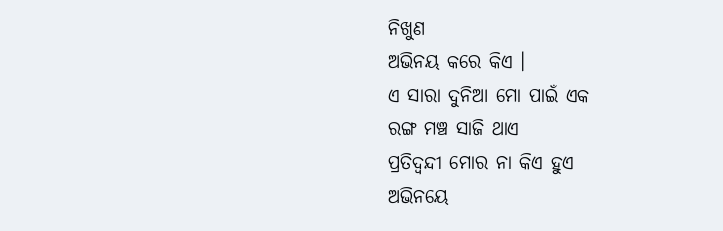ନିଖୁଣ
ଅଭିନୟ କରେ କିଏ ।
ଏ ସାରା ଦୁନିଆ ମୋ ପାଇଁ ଏକ
ରଙ୍ଗ ମଞ୍ଚ ସାଜି ଥାଏ
ପ୍ରତିଦ୍ବନ୍ଦୀ ମୋର ନା କିଏ ହୁଏ
ଅଭିନୟେ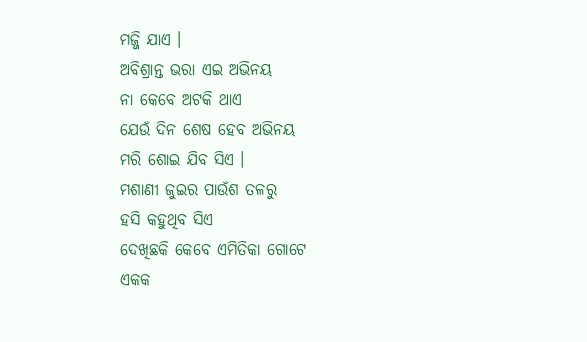ମଜ୍ଜି ଯାଏ ।
ଅବିଶ୍ରାନ୍ତ ଭରା ଏଇ ଅଭିନୟ
ନା କେବେ ଅଟକି ଥାଏ
ଯେଉଁ ଦିନ ଶେଷ ହେବ ଅଭିନୟ
ମରି ଶୋଇ ଯିବ ସିଏ ।
ମଶାଣୀ ଜୁଇର ପାଉଁଶ ତଳରୁ
ହସି କହୁଥିବ ସିଏ
ଦେଖିଛକି କେବେ ଏମିତିକା ଗୋଟେ
ଏକକ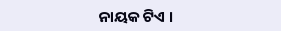ନାୟକ ଟିଏ ।